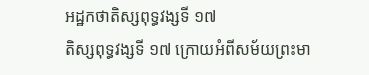អដ្ឋកថាតិស្សពុទ្ធវង្សទី ១៧
តិស្សពុទ្ធវង្សទី ១៧ ក្រោយអំពីសម័យព្រះមា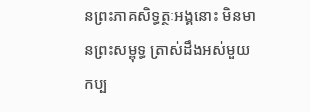នព្រះភាគសិទ្ធត្ថៈអង្គនោះ មិនមានព្រះសម្ពុទ្ធ ត្រាស់ដឹងអស់មួយកប្ប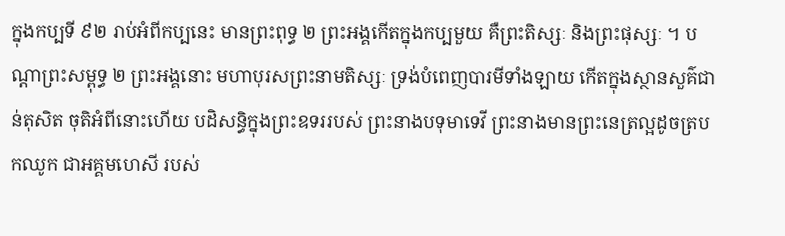ក្នុងកប្បទី ៩២ រាប់អំពីកប្បនេះ មានព្រះពុទ្ធ ២ ព្រះអង្គកើតក្នុងកប្បមួយ គឺព្រះតិស្សៈ និងព្រះផុស្សៈ ។ បណ្តាព្រះសម្ពុទ្ធ ២ ព្រះអង្គនោះ មហាបុរសព្រះនាមតិស្សៈ ទ្រង់បំពេញបារមីទាំងឡាយ កើតក្នុងស្ថានសួគ៌ជាន់តុសិត ចុតិអំពីនោះហើយ បដិសន្ធិក្នុងព្រះឧទររបស់ ព្រះនាងបទុមាទេវី ព្រះនាងមានព្រះនេត្រល្អដូចត្របកឈូក ជាអគ្គមហេសី របស់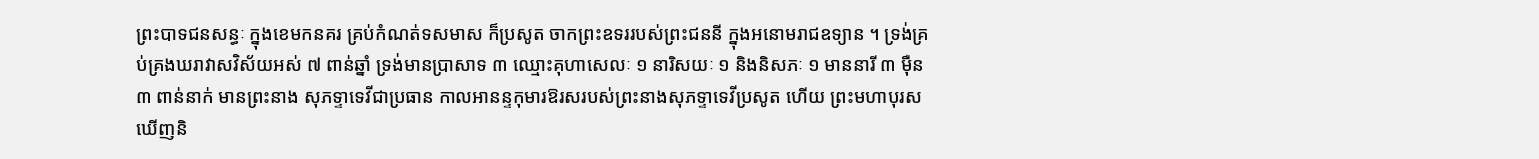ព្រះបាទជនសន្ធៈ ក្នុងខេមកនគរ គ្រប់កំណត់ទសមាស ក៏ប្រសូត ចាកព្រះឧទររបស់ព្រះជននី ក្នុងអនោមរាជឧទ្យាន ។ ទ្រង់គ្រប់គ្រងឃរាវាសវិស័យអស់ ៧ ពាន់ឆ្នាំ ទ្រង់មានប្រាសាទ ៣ ឈ្មោះគុហាសេលៈ ១ នារិសយៈ ១ និងនិសភៈ ១ មាននារី ៣ ម៉ឺន ៣ ពាន់នាក់ មានព្រះនាង សុភទ្ទាទេវីជាប្រធាន កាលអានន្ទកុមារឱរសរបស់ព្រះនាងសុភទ្ទាទេវីប្រសូត ហើយ ព្រះមហាបុរសឃើញនិ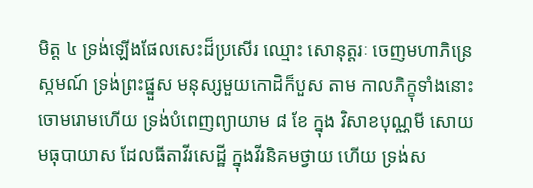មិត្ត ៤ ទ្រង់ឡើងផែលសេះដ៏ប្រសើរ ឈ្មោះ សោនុត្តរៈ ចេញមហាភិន្រេស្កមណ៍ ទ្រង់ព្រះផ្នួស មនុស្សមួយកោដិក៏បួស តាម កាលភិក្ខុទាំងនោះចោមរោមហើយ ទ្រង់បំពេញព្យាយាម ៨ ខែ ក្នុង វិសាខបុណ្ណមី សោយមធុបាយាស ដែលធីតាវីរសេដ្ឋី ក្នុងវីរនិគមថ្វាយ ហើយ ទ្រង់ស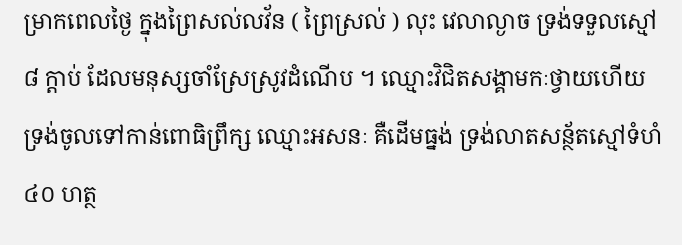ម្រាកពេលថ្ងៃ ក្នុងព្រៃសល់លវ័ន ( ព្រៃស្រល់ ) លុះ វេលាល្ងាច ទ្រង់ទទួលស្មៅ ៨ ក្តាប់ ដែលមនុស្សចាំស្រែស្រូវដំណើប ។ ឈ្មោះវិជិតសង្គាមកៈថ្វាយហើយ ទ្រង់ចូលទៅកាន់ពោធិព្រឹក្ស ឈ្មោះអសនៈ គឺដើមធ្នង់ ទ្រង់លាតសន្ថ័តស្មៅទំហំ ៤០ ហត្ថ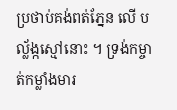ប្រថាប់គង់ពត់ភ្នែន លើ បល្ល័ង្កស្មៅនោះ ។ ទ្រង់កម្ចាត់កម្លាំងមារ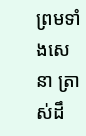ព្រមទាំងសេនា ត្រាស់ដឹ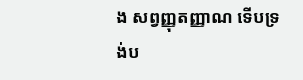ង សព្វញ្ញុតញ្ញាណ ទើបទ្រង់ប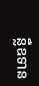ន្លឺឧទាន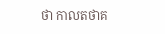ថា កាលតថាគ